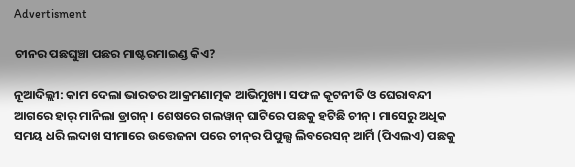Advertisment

ଚୀନର ପଛଘୁଞ୍ଚା ପଛର ମାଷ୍ଟରମାଇଣ୍ଡ କିଏ?

ନୂଆଦିଲ୍ଲୀ: କାମ ଦେଲା ଭାରତର ଆକ୍ରମଣାତ୍ମକ ଆଭିମୁଖ୍ୟ। ସଫଳ କୂଟନୀତି ଓ ଘେରାବନ୍ଦୀ ଆଗରେ ହାର୍ ମାନିଲା ଡ୍ରାଗନ୍। ଶେଷରେ ଗଲୱାନ୍ ଘାଟିରେ ପଛକୁ ହଟିଛି ଚୀନ୍। ମାସେରୁ ଅଧିକ ସମୟ ଧରି ଲଦାଖ ସୀମାରେ ଉତ୍ତେଜନା ପରେ ଚୀନ୍‌ର ପିପୁଲ୍ସ ଲିବରେସନ୍ ଆର୍ମି (ପିଏଲଏ) ପଛକୁ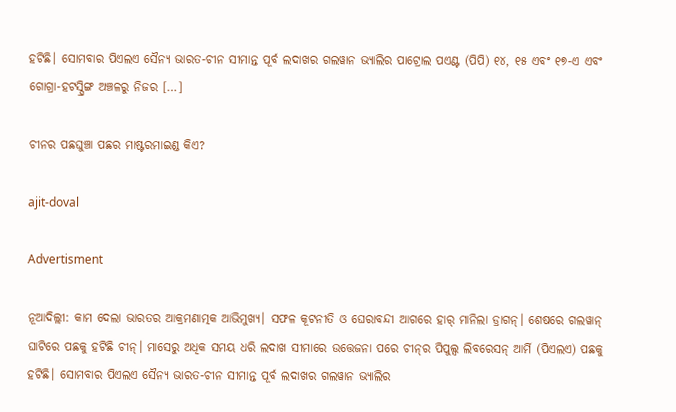ହଟିଛି। ସୋମବାର ପିଏଲଏ ସୈନ୍ୟ ଭାରତ-ଚୀନ ସୀମାନ୍ତ ପୂର୍ବ ଲଦାଖର ଗଲୱାନ ଭ୍ୟାଲିର ପାଟ୍ରୋଲ ପଏଣ୍ଟ (ପିପି) ୧୪, ୧୫ ଏବଂ ୧୭-ଏ ଏବଂ ଗୋଗ୍ରା-ହଟସ୍ପ୍ରିଙ୍ଗ ଅଞ୍ଚଳରୁ ନିଜର […]

ଚୀନର ପଛଘୁଞ୍ଚା ପଛର ମାଷ୍ଟରମାଇଣ୍ଡ କିଏ?

ajit-doval

Advertisment

ନୂଆଦିଲ୍ଲୀ: କାମ ଦେଲା ଭାରତର ଆକ୍ରମଣାତ୍ମକ ଆଭିମୁଖ୍ୟ। ସଫଳ କୂଟନୀତି ଓ ଘେରାବନ୍ଦୀ ଆଗରେ ହାର୍ ମାନିଲା ଡ୍ରାଗନ୍। ଶେଷରେ ଗଲୱାନ୍ ଘାଟିରେ ପଛକୁ ହଟିଛି ଚୀନ୍। ମାସେରୁ ଅଧିକ ସମୟ ଧରି ଲଦାଖ ସୀମାରେ ଉତ୍ତେଜନା ପରେ ଚୀନ୍‌ର ପିପୁଲ୍ସ ଲିବରେସନ୍ ଆର୍ମି (ପିଏଲଏ) ପଛକୁ ହଟିଛି। ସୋମବାର ପିଏଲଏ ସୈନ୍ୟ ଭାରତ-ଚୀନ ସୀମାନ୍ତ ପୂର୍ବ ଲଦାଖର ଗଲୱାନ ଭ୍ୟାଲିର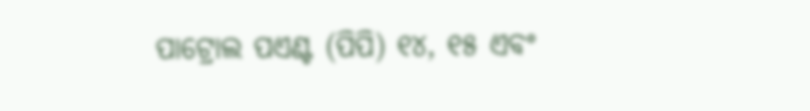ପାଟ୍ରୋଲ ପଏଣ୍ଟ (ପିପି) ୧୪, ୧୫ ଏବଂ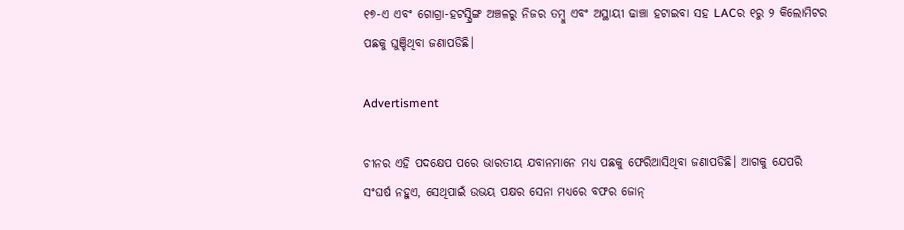୧୭-ଏ ଏବଂ ଗୋଗ୍ରା-ହଟସ୍ପ୍ରିଙ୍ଗ ଅଞ୍ଚଳରୁ ନିଜର ତମ୍ବୁ ଏବଂ ଅସ୍ଥାୟୀ ଢାଞ୍ଚା ହଟାଇବା ସହ LACର ୧ରୁ ୨ କିଲୋମିଟର ପଛକୁ ଘୁଞ୍ଚିଥିବା ଜଣାପଡିଛି।

Advertisment

ଚୀନର ଏହି ପଦକ୍ଷେପ ପରେ ଭାରତୀୟ ଯବାନମାନେ ମଧ୍ୟ ପଛକୁ ଫେରିଆସିଥିବା ଜଣାପଡିଛି। ଆଗକୁ ଯେପରି ସଂଘର୍ଷ ନହୁଏ, ସେଥିପାଇଁ ଉଭୟ ପକ୍ଷର ସେନା ମଧ୍ୟରେ ବଫର ଜୋନ୍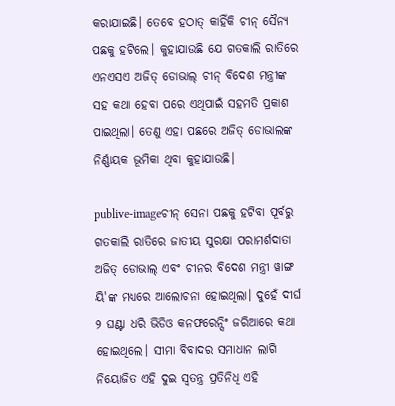କରାଯାଇଛି। ତେବେ ହଠାତ୍ କାହିଁକି ଚୀନ୍ ସୈନ୍ୟ ପଛକୁ ହଟିଲେ। କୁହାଯାଉଛି ଯେ ଗତକାଲି ରାତିରେ ଏନଏସଏ ଅଜିତ୍ ଡୋଭାଲ୍ ଚୀନ୍ ବିଦେଶ ମନ୍ତ୍ରୀଙ୍କ ସହ କଥା ହେବା ପରେ ଏଥିପାଇଁ ସହମତି ପ୍ରକାଶ ପାଇଥିଲା। ତେଣୁ ଏହା ପଛରେ ଅଜିତ୍ ଡୋଭାଲଙ୍କ ନିର୍ଣ୍ଣାୟକ ଭୂମିକା ଥିବା କୁହାଯାଉଛି।

publive-imageଚୀନ୍ ସେନା ପଛକୁ ହଟିବା ପୂର୍ବରୁ ଗତକାଲି ରାତିରେ ଜାତୀୟ ସୁରକ୍ଷା ପରାମର୍ଶଦାତା ଅଜିତ୍ ଡୋଭାଲ୍ ଏବଂ ଚୀନର ବିଦେଶ ମନ୍ତ୍ରୀ ୱାଙ୍ଗ ୟି'ଙ୍କ ମଧ୍ୟରେ ଆଲୋଚନା ହୋଇଥିଲା। ଦୁହେଁ ଦୀର୍ଘ ୨ ଘଣ୍ଟା ଧରି ଭିଡିଓ କନଫରେନ୍ସିଂ ଜରିଆରେ କଥା ହୋଇଥିଲେ। ସୀମା ବିବାଦର ସମାଧାନ ଲାଗି ନିୟୋଜିତ ଏହି ଦୁଇ ସ୍ୱତନ୍ତ୍ର ପ୍ରତିନିଧି ଏହି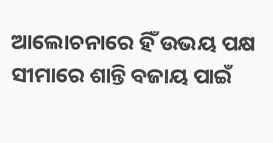ଆଲୋଚନାରେ ହିଁ ଉଭୟ ପକ୍ଷ ସୀମାରେ ଶାନ୍ତି ବଜାୟ ପାଇଁ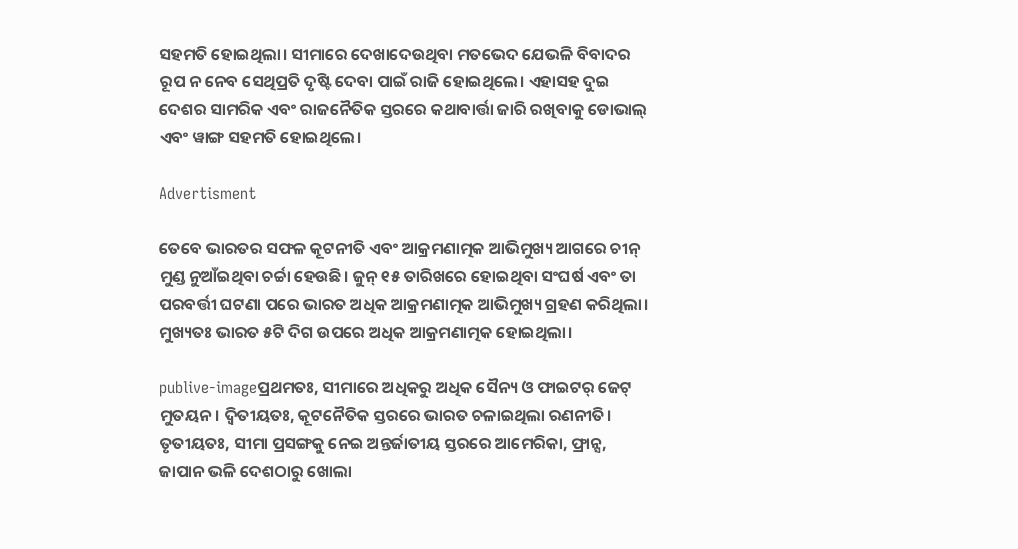ସହମତି ହୋଇଥିଲା। ସୀମାରେ ଦେଖାଦେଉଥିବା ମତଭେଦ ଯେଭଳି ବିବାଦର ରୂପ ନ ନେବ ସେଥିପ୍ରତି ଦୃଷ୍ଟି ଦେବା ପାଇଁ ରାଜି ହୋଇଥିଲେ। ଏହାସହ ଦୁଇ ଦେଶର ସାମରିକ ଏବଂ ରାଜନୈତିକ ସ୍ତରରେ କଥାବାର୍ତ୍ତା ଜାରି ରଖିବାକୁ ଡୋଭାଲ୍ ଏବଂ ୱାଙ୍ଗ ସହମତି ହୋଇଥିଲେ।

Advertisment

ତେବେ ଭାରତର ସଫଳ କୂଟନୀତି ଏବଂ ଆକ୍ରମଣାତ୍ମକ ଆଭିମୁଖ୍ୟ ଆଗରେ ଚୀନ୍ ମୁଣ୍ଡ ନୁଆଁଇଥିବା ଚର୍ଚ୍ଚା ହେଉଛି। ଜୁନ୍ ୧୫ ତାରିଖରେ ହୋଇଥିବା ସଂଘର୍ଷ ଏବଂ ତା ପରବର୍ତ୍ତୀ ଘଟଣା ପରେ ଭାରତ ଅଧିକ ଆକ୍ରମଣାତ୍ମକ ଆଭିମୁଖ୍ୟ ଗ୍ରହଣ କରିଥିଲା। ମୁଖ୍ୟତଃ ଭାରତ ୫ଟି ଦିଗ ଉପରେ ଅଧିକ ଆକ୍ରମଣାତ୍ମକ ହୋଇଥିଲା।

publive-imageପ୍ରଥମତଃ, ସୀମାରେ ଅଧିକରୁ ଅଧିକ ସୈନ୍ୟ ଓ ଫାଇଟର୍ ଜେଟ୍ ମୁତୟନ। ଦ୍ୱିତୀୟତଃ, କୂଟନୈତିକ ସ୍ତରରେ ଭାରତ ଚଳାଇଥିଲା ରଣନୀତି। ତୃତୀୟତଃ, ସୀମା ପ୍ରସଙ୍ଗକୁ ନେଇ ଅନ୍ତର୍ଜାତୀୟ ସ୍ତରରେ ଆମେରିକା, ଫ୍ରାନ୍ସ, ଜାପାନ ଭଳି ଦେଶଠାରୁ ଖୋଲା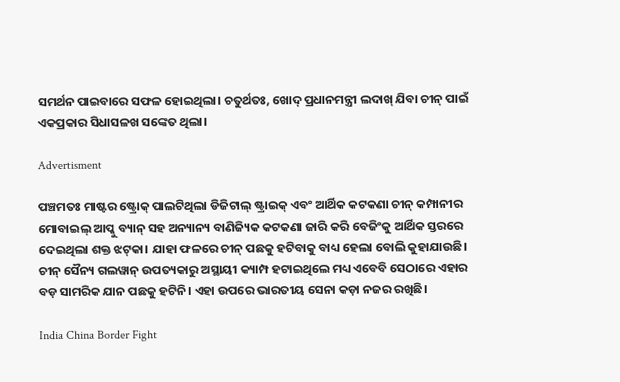ସମର୍ଥନ ପାଇବାରେ ସଫଳ ହୋଇଥିଲା। ଚତୁର୍ଥତଃ, ଖୋଦ୍ ପ୍ରଧାନମନ୍ତ୍ରୀ ଲଦାଖ୍ ଯିବା ଚୀନ୍ ପାଇଁ ଏକପ୍ରକାର ସିଧାସଳଖ ସଙ୍କେତ ଥିଲା।

Advertisment

ପଞ୍ଚମତଃ ମାଷ୍ଟର ଷ୍ଟ୍ରୋକ୍ ପାଲଟିଥିଲା ଡିଜିଟାଲ୍ ଷ୍ଟ୍ରାଇକ୍ ଏବଂ ଆର୍ଥିକ କଟକଣା ଚୀନ୍ କମ୍ପାନୀର ମୋବାଇଲ୍ ଆପ୍କୁ ବ୍ୟାନ୍ ସହ ଅନ୍ୟାନ୍ୟ ବାଣିଜ୍ୟିକ କଟକଣା ଜାରି କରି ବେଜିଂକୁ ଆର୍ଥିକ ସ୍ତରରେ ଦେଇଥିଲା ଶକ୍ତ ଝଟ୍‌କା। ଯାହା ଫଳରେ ଚୀନ୍ ପଛକୁ ହଟିବାକୁ ବାଧ୍ୟ ହେଲା ବୋଲି କୁହାଯାଉଛି। ଚୀନ୍ ସୈନ୍ୟ ଗଲୱାନ୍ ଉପତ୍ୟକାରୁ ଅସ୍ଥାୟୀ କ୍ୟାମ୍ପ ହଟାଇଥିଲେ ମଧ୍ୟ ଏବେବି ସେଠାରେ ଏହାର ବଡ଼ ସାମରିକ ଯାନ ପଛକୁ ହଟିନି। ଏହା ଉପରେ ଭାରତୀୟ ସେନା କଡ଼ା ନଜର ରଖିଛି।

India China Border Fight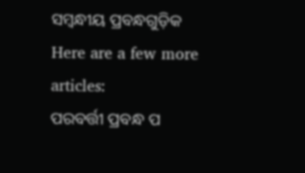ସମ୍ବନ୍ଧୀୟ ପ୍ରବନ୍ଧଗୁଡ଼ିକ
Here are a few more articles:
ପରବର୍ତ୍ତୀ ପ୍ରବନ୍ଧ ପ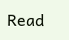Read